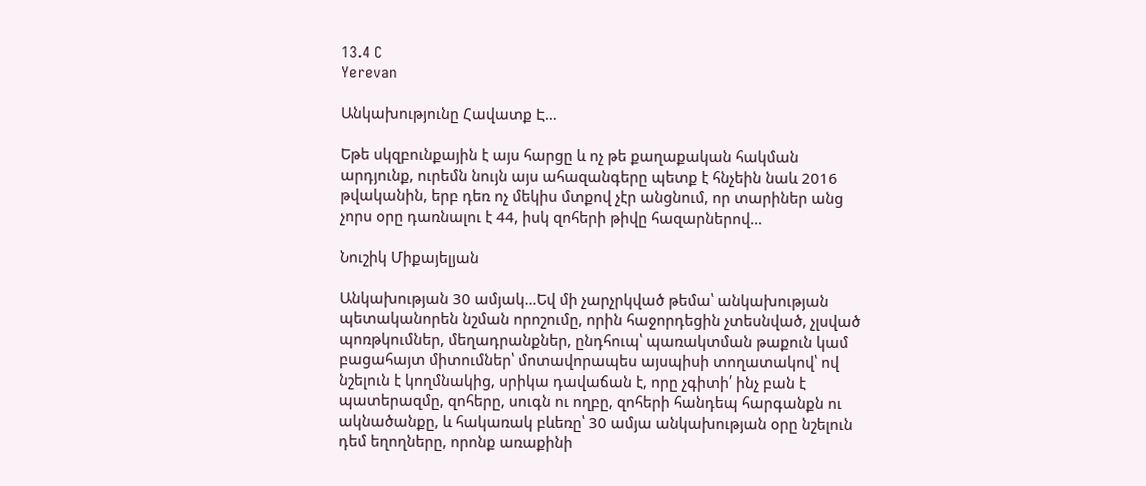13.4 C
Yerevan

Անկախությունը Հավատք Է…

Եթե սկզբունքային է այս հարցը և ոչ թե քաղաքական հակման արդյունք, ուրեմն նույն այս ահազանգերը պետք է հնչեին նաև 2016 թվականին, երբ դեռ ոչ մեկիս մտքով չէր անցնում, որ տարիներ անց չորս օրը դառնալու է 44, իսկ զոհերի թիվը հազարներով…

Նուշիկ Միքայելյան

Անկախության 30 ամյակ…Եվ մի չարչրկված թեմա՝ անկախության պետականորեն նշման որոշումը, որին հաջորդեցին չտեսնված, չլսված պոռթկումներ, մեղադրանքներ, ընդհուպ՝ պառակտման թաքուն կամ բացահայտ միտումներ՝ մոտավորապես այսպիսի տողատակով՝ ով նշելուն է կողմնակից, սրիկա դավաճան է, որը չգիտի՛ ինչ բան է պատերազմը, զոհերը, սուգն ու ողբը, զոհերի հանդեպ հարգանքն ու ակնածանքը, և հակառակ բևեռը՝ 30 ամյա անկախության օրը նշելուն դեմ եղողները, որոնք առաքինի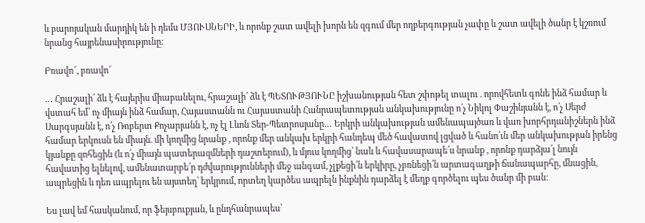և բարոյական մարդիկ են ի դեմս ՄՅՈՒՍՆԵՐԻ, և որոնք շատ ավելի խորն են զգում մեր ողբերգության չափը և շատ ավելի ծանր է կշռում նրանց հայրենասիրությունը։

Բռավո՜, բռավո՜

… Հրաշալի՛ ձև է հայերիս միաբանելու, հրաշալի՛ ձև է ՊԵՏՈՒԹՅՈՒՆԸ իշխանության հետ շփոթել տալու . որովհետև գոնե ինձ համար և վստահ եմ՝ ոչ միայն ինձ համար, Հայաստանն ու Հայաստանի Հանրապետության անկախությունը ո՛չ Նիկոլ Փաշինյանն է, ո՛չ Սերժ Սարգսյանն է, ո՛չ Ռոբերտ Քոչարյանն է, ոչ էլ Լևոն Տեր-Պետրոսյանը… Երկրի անկախության ամենապայծառ և վառ խորհրդանիշներն ինձ համար երկուսն են միայն. մի կողմից նրանք , որոնք մեր անկախ երկրի հանդեպ մեծ հավատով լցված և հանո՛ւն մեր անկախության իրենց կյանքը զոհեցին (և ո՛չ միայն պատերազմների դաշտերում), և մյուս կողմից՝ նաև և հավասարապե՛ս նրանք , որոնք դարձյա՛լ նույն հավատից ելնելով, ամենատարբե՛ր դժվարությունների մեջ անգամ, չլքեցի՛ն երկիրը, չբռնեցի՛ն արտագաղթի ճանապարհը, մնացին, ապրեցին և դեռ ապրելու են այստեղ՝ երկրում, որտեղ կարծես ապրելն ինքնին դարձել է մեղք գործելու պես ծանր մի բան։

Ես լավ եմ հասկանում, որ ֆեյսբուքյան, և ընդհանրապես՝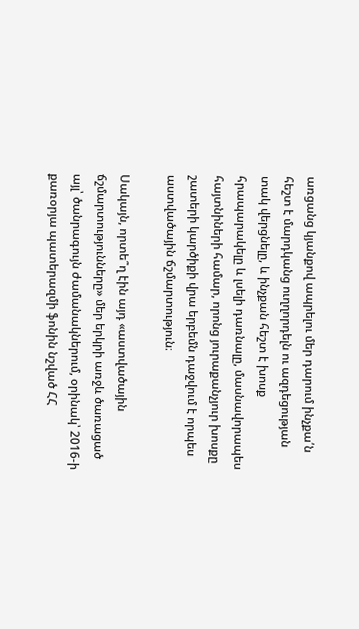առցանց կյանքով ապրելու մեր դարում ինչքա՛ն հեշտ է մարդկանց ուղղորդելն ու ազդեցության տակ վերցնելը, և ինչքան հեշտ է խոսք հրապարակելը և լսելի դառնալը, մասնավորապես հայտնիների համար, որոնց յուրաքանչյուր խոսքը շատերի կարծիքի վրա երբեմն դաջվում է որպես աստվածային ճշմարտություն։

Սակայն, որտե՞ղ էին այդ «աստվածային ճշմարտությունները» մեր երկրի առջև ծառացած այլ՝ ծանրագույն ժամանակներում, օրինակ՝ 2016‑ի քառօրյա պատերազմի ֆոնին նշված ՀՀ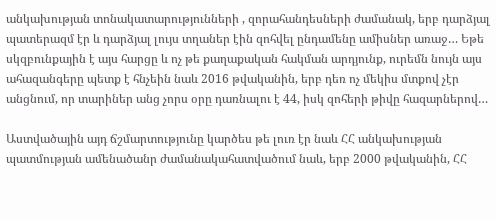անկախության տոնակատարությունների , զորահանդեսների ժամանակ, երբ դարձյալ պատերազմ էր և դարձյալ լույս տղաներ էին զոհվել ընդամենը ամիսներ առաջ… Եթե սկզբունքային է այս հարցը և ոչ թե քաղաքական հակման արդյունք, ուրեմն նույն այս ահազանգերը պետք է հնչեին նաև 2016 թվականին, երբ դեռ ոչ մեկիս մտքով չէր անցնում, որ տարիներ անց չորս օրը դառնալու է 44, իսկ զոհերի թիվը հազարներով…

Աստվածային այդ ճշմարտությունը կարծես թե լուռ էր նաև ՀՀ անկախության պատմության ամենածանր ժամանակահատվածում նաև, երբ 2000 թվականին, ՀՀ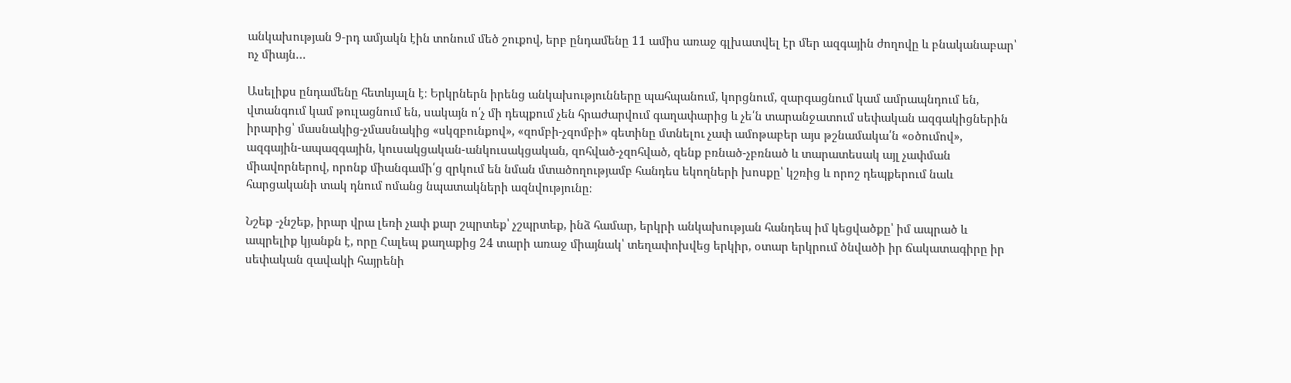անկախության 9‑րդ ամյակն էին տոնում մեծ շուքով, երբ ընդամենը 11 ամիս առաջ գլխատվել էր մեր ազգային ժողովը և բնականաբար՝ ոչ միայն…

Ասելիքս ընդամենը հետևյալն է։ Երկրներն իրենց անկախությունները պահպանում, կորցնում, զարգացնում կամ ամրապնդում են, վտանգում կամ թուլացնում են, սակայն ո՛չ մի դեպքում չեն հրաժարվում գաղափարից և չե՛ն տարանջատում սեփական ազգակիցներին իրարից՝ մասնակից-չմասնակից «սկզբունքով», «զոմբի-չզոմբի» գետինը մտնելու չափ ամոթաբեր այս թշնամակա՛ն «օծումով», ազգային-ապազգային, կուսակցական-անկուսակցական, զոհված-չզոհված, զենք բռնած-չբռնած և տարատեսակ այլ չափման միավորներով, որոնք միանգամի՛ց զրկում են նման մտածողությամբ հանդես եկողների խոսքը՝ կշռից և որոշ դեպքերում նաև հարցականի տակ դնում ոմանց նպատակների ազնվությունը։

Նշեք ‑չնշեք, իրար վրա լեռի չափ քար շպրտեք՝ չշպրտեք, ինձ համար, երկրի անկախության հանդեպ իմ կեցվածքը՝ իմ ապրած և ապրելիք կյանքն է, որը Հալեպ քաղաքից 24 տարի առաջ միայնակ՝ տեղափոխվեց երկիր, օտար երկրում ծնվածի իր ճակատագիրը իր սեփական զավակի հայրենի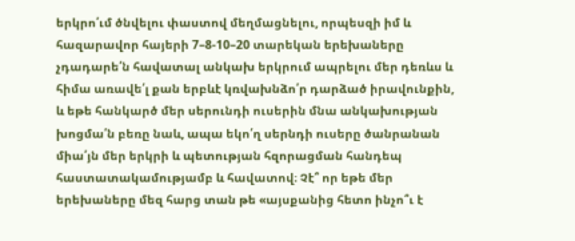երկրո՛ւմ ծնվելու փաստով մեղմացնելու, որպեսզի իմ և հազարավոր հայերի 7–8‑10–20 տարեկան երեխաները չդադարե՛ն հավատալ անկախ երկրում ապրելու մեր դեռևս և հիմա առավե՛լ քան երբևէ կռվախնձո՛ր դարձած իրավունքին, և եթե հանկարծ մեր սերունդի ուսերին մնա անկախության խոցմա՛ն բեռը նաև, ապա եկո՛ղ սերնդի ուսերը ծանրանան միա՛յն մեր երկրի և պետության հզորացման հանդեպ հաստատակամությամբ և հավատով։ Չէ՞ որ եթե մեր երեխաները մեզ հարց տան թե «այսքանից հետո ինչո՞ւ է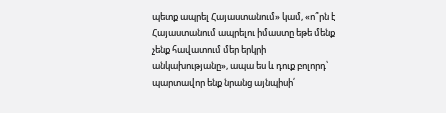պետք ապրել Հայաստանում» կամ, «ո՞րն է Հայաստանում ապրելու իմաստը եթե մենք չենք հավատում մեր երկրի անկախությանը», ապա ես և դուք բոլորդ՝ պարտավոր ենք նրանց այնպիսի՛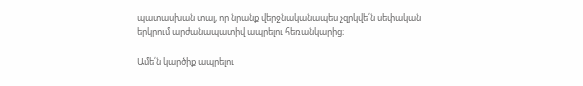պատասխան տալ, որ նրանք վերջնականապես չզրկվե՛ն սեփական երկրում արժանապատիվ ապրելու հեռանկարից։

Ամե՛ն կարծիք ապրելու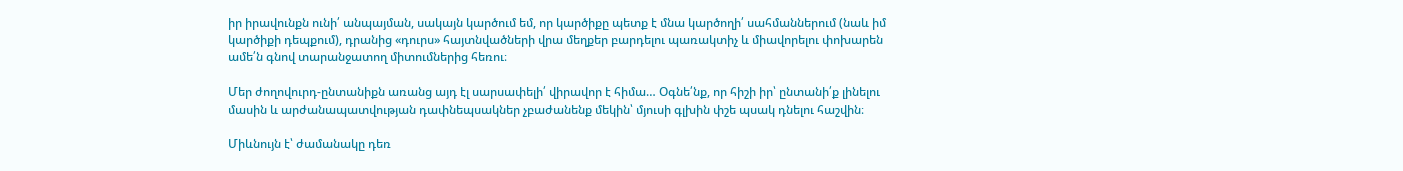իր իրավունքն ունի՛ անպայման, սակայն կարծում եմ, որ կարծիքը պետք է մնա կարծողի՛ սահմաններում (նաև իմ կարծիքի դեպքում), դրանից «դուրս» հայտնվածների վրա մեղքեր բարդելու պառակտիչ և միավորելու փոխարեն ամե՛ն գնով տարանջատող միտումներից հեռու։

Մեր ժողովուրդ-ընտանիքն առանց այդ էլ սարսափելի՛ վիրավոր է հիմա… Օգնե՛նք, որ հիշի իր՝ ընտանի՛ք լինելու մասին և արժանապատվության դափնեպսակներ չբաժանենք մեկին՝ մյուսի գլխին փշե պսակ դնելու հաշվին։

Միևնույն է՝ ժամանակը դեռ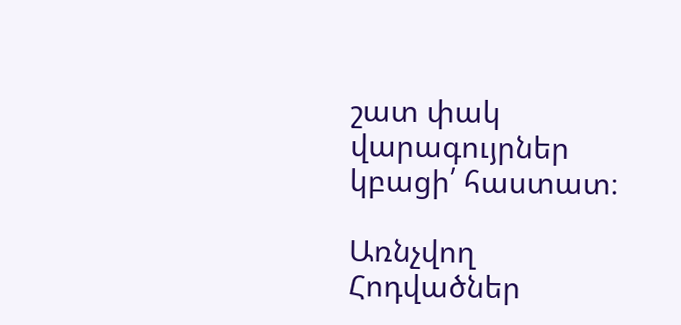շատ փակ վարագույրներ կբացի՛ հաստատ։

Առնչվող Հոդվածներ